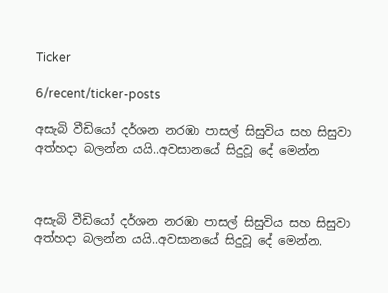Ticker

6/recent/ticker-posts

අසැබි වීඩියෝ දර්ශන නරඹා පාසල් සිසුවිය සහ සිසුවා අත්හදා බලන්න යයි..අවසානයේ සිදුවූ දේ මෙන්න



අසැබි වීඩියෝ දර්ශන නරඹා පාසල් සිසුවිය සහ සිසුවා අත්හදා බලන්න යයි..අවසානයේ සිදුවූ දේ මෙන්න.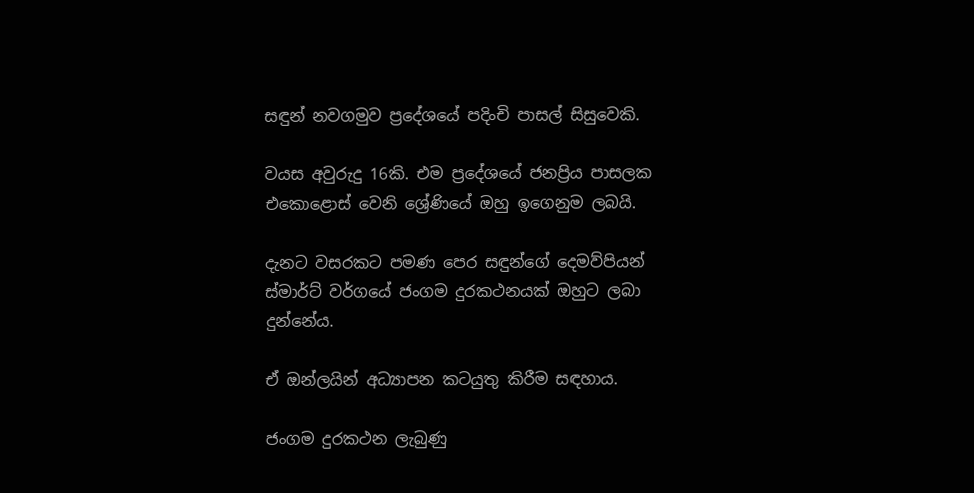සඳුන් නවගමුව ප්‍රදේශයේ පදිංචි පාසල් සිසුවෙකි.

වයස අවුරුදු 16කි. එම ප්‍රදේශයේ ජනප්‍රිය පාසලක එකොළොස් වෙනි ශ්‍රේණියේ ඔහු ඉගෙනුම ලබයි.

දැනට වසරකට පමණ පෙර සඳුන්ගේ දෙමව්පියන් ස්මාර්ට් වර්ගයේ ජංගම දුරකථනයක් ඔහුට ලබා දුන්නේය.

ඒ ඔන්ලයින් අධ්‍යාපන කටයුතු කිරීම සඳහාය.

ජංගම දුරකථන ලැබුණු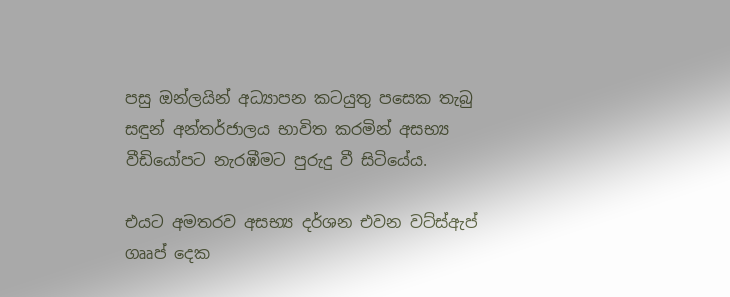පසු ඔන්ලයින් අධ්‍යාපන කටයුතු පසෙක තැබු සඳුන් අන්තර්ජාලය භාවිත කරමින් අසභ්‍ය වීඩියෝපට නැරඹීමට පුරුදු වී සිටියේය.

එයට අමතරව අසභ්‍ය දර්ශන එවන වට්ස්ඇප් ගෲප් දෙක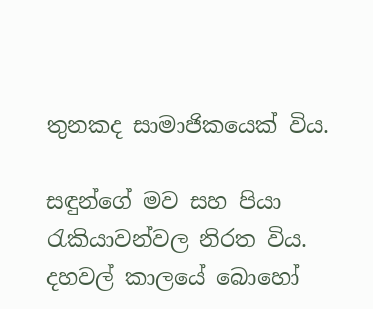තුනකද සාමාජිකයෙක් විය.

සඳුන්ගේ මව සහ පියා රැකියාවන්වල නිරත විය. දහවල් කාලයේ බොහෝ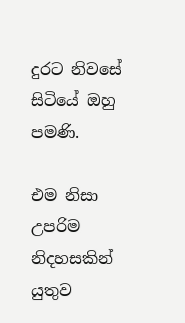දුරට නිවසේ සිටියේ ඔහු පමණි.

එම නිසා උපරිම නිදහසකින් යුතුව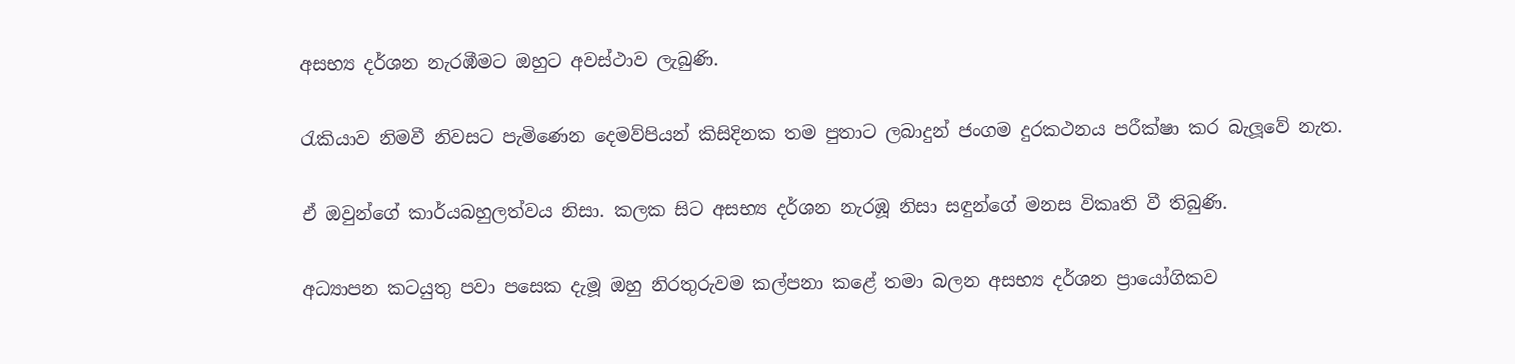අසභ්‍ය දර්ශන නැරඹීමට ඔහුට අවස්ථාව ලැබුණි.

රැකියාව නිමවී නිවසට පැමිණෙන දෙමව්පියන් කිසිදිනක තම පුතාට ලබාදුන් ජංගම දුරකථනය පරීක්ෂා කර බැලූවේ නැත.

ඒ ඔවුන්ගේ කාර්යබහුලත්වය නිසා. කලක සිට අසභ්‍ය දර්ශන නැරඹූ නිසා සඳුන්ගේ මනස විකෘති වී තිබුණි.

අධ්‍යාපන කටයුතු පවා පසෙක දැමූ ඔහු නිරතුරුවම කල්පනා කළේ තමා බලන අසභ්‍ය දර්ශන ප්‍රායෝගිකව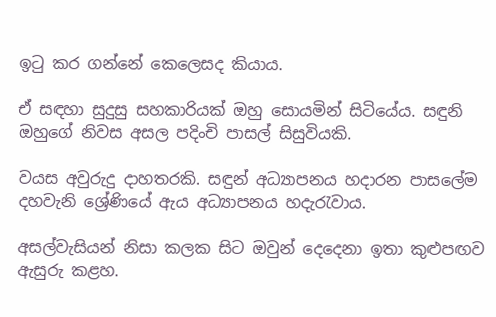ඉටු කර ගන්නේ කෙලෙසද කියාය.

ඒ සඳහා සුදුසු සහකාරියක් ඔහු සොයමින් සිටියේය. සඳුනි ඔහුගේ නිවස අසල පදිංචි පාසල් සිසුවියකි.

වයස අවුරුදු දාහතරකි. සඳුන් අධ්‍යාපනය හදාරන පාසලේම දහවැනි ශ්‍රේණියේ ඇය අධ්‍යාපනය හදැරැවාය.

අසල්වැසියන් නිසා කලක සිට ඔවුන් දෙදෙනා ඉතා කුළුපඟව ඇසුරු කළහ.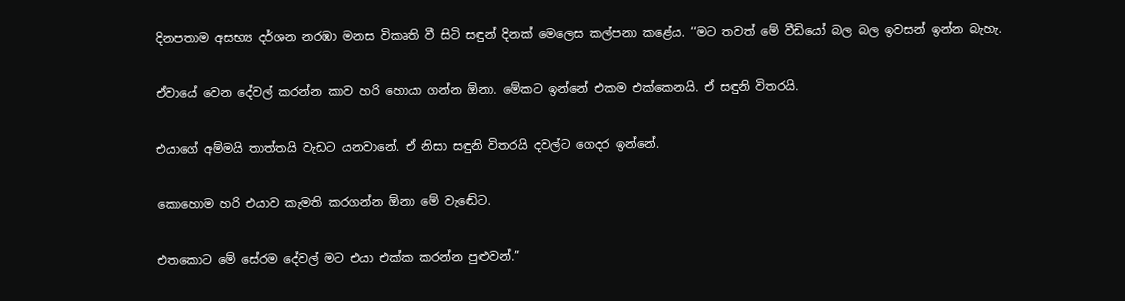දිනපතාම අසභ්‍ය දර්ශන නරඹා මනස විකෘති වී සිටි සඳුන් දිනක් මෙලෙස කල්පනා කළේය. ‘‘මට තවත් මේ වීඩියෝ බල බල ඉවසන් ඉන්න බැහැ.

ඒවායේ වෙන දේවල් කරන්න කාව හරි හොයා ගන්න ඕනා. මේකට ඉන්නේ එකම එක්කෙනයි. ඒ සඳුනි විතරයි.

එයාගේ අම්මයි තාත්තයි වැඩට යනවානේ. ඒ නිසා සඳුනි විතරයි දවල්ට ගෙදර ඉන්නේ.

කොහොම හරි එයාව කැමති කරගන්න ඕනා මේ වැඬේට.

එතකොට මේ සේරම දේවල් මට එයා එක්ක කරන්න පුළුවන්.”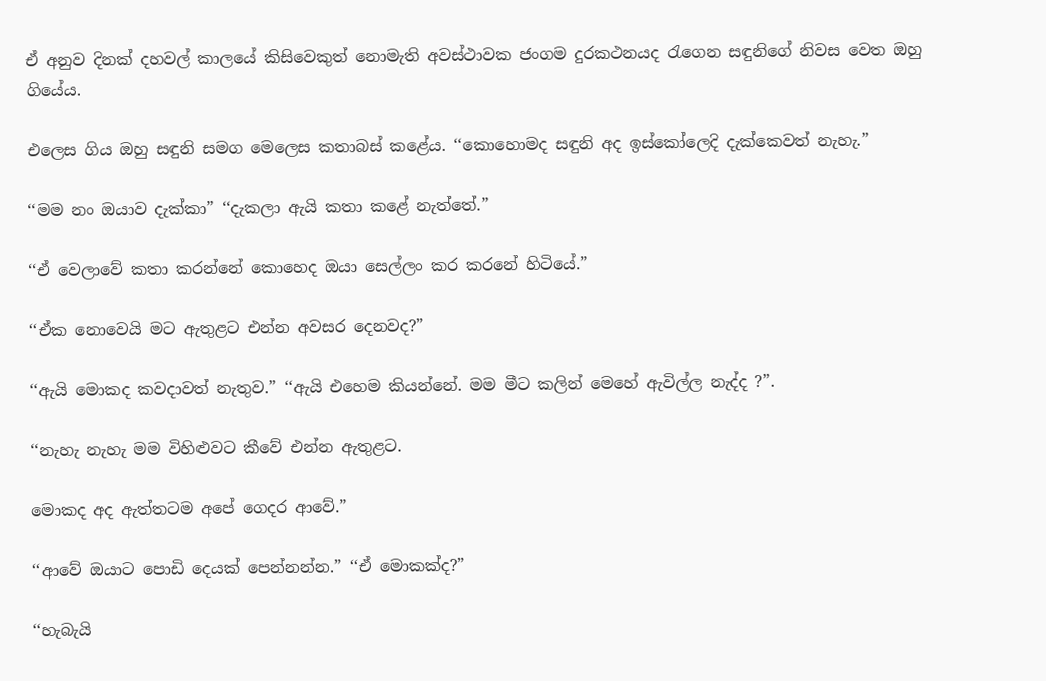ඒ අනුව දිනක් දහවල් කාලයේ කිසිවෙකුත් නොමැති අවස්ථාවක ජංගම දුරකථනයද රැගෙන සඳුනිගේ නිවස වෙත ඔහු ගියේය.

එලෙස ගිය ඔහු සඳුනි සමග මෙලෙස කතාබස් කළේය. ‘‘කොහොමද සඳුනි අද ඉස්කෝලෙදි දැක්කෙවත් නැහැ.”

‘‘මම නං ඔයාව දැක්කා” ‘‘දැකලා ඇයි කතා කළේ නැත්තේ.”

‘‘ඒ වෙලාවේ කතා කරන්නේ කොහෙද ඔයා සෙල්ලං කර කරනේ හිටියේ.”

‘‘ඒක නොවෙයි මට ඇතුළට එන්න අවසර දෙනවද?”

‘‘ඇයි මොකද කවදාවත් නැතුව.” ‘‘ඇයි එහෙම කියන්නේ. මම මීට කලින් මෙහේ ඇවිල්ල නැද්ද ?”.

‘‘නැහැ නැහැ මම විහිළුවට කීවේ එන්න ඇතුළට.

මොකද අද ඇත්තටම අපේ ගෙදර ආවේ.”

‘‘ආවේ ඔයාට පොඩි දෙයක් පෙන්නන්න.” ‘‘ඒ මොකක්ද?”

‘‘හැබැයි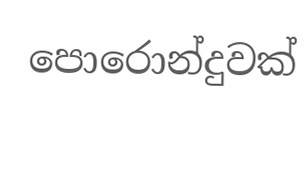පොරොන්දුවක්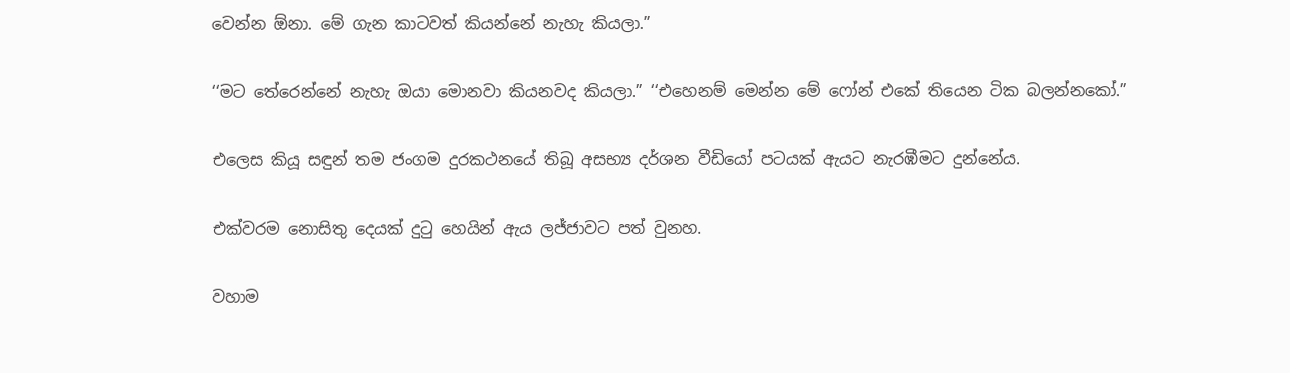වෙන්න ඕනා. මේ ගැන කාටවත් කියන්නේ නැහැ කියලා.”

‘‘මට තේරෙන්නේ නැහැ ඔයා මොනවා කියනවද කියලා.” ‘‘එහෙනම් මෙන්න මේ ෆෝන් එකේ තියෙන ටික බලන්නකෝ.”

එලෙස කියූ සඳුන් තම ජංගම දුරකථනයේ තිබූ අසභ්‍ය දර්ශන වීඩියෝ පටයක් ඇයට නැරඹීමට දුන්නේය.

එක්වරම නොසිතු දෙයක් දුටු හෙයින් ඇය ලජ්ජාවට පත් වුනහ.

වහාම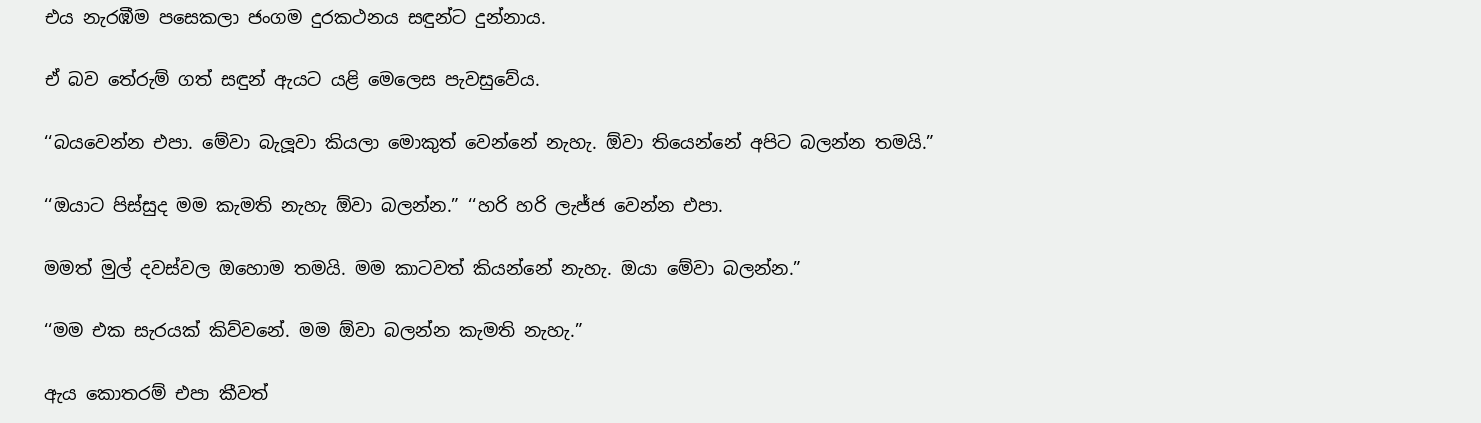එය නැරඹීම පසෙකලා ජංගම දුරකථනය සඳුන්ට දුන්නාය.

ඒ බව තේරුම් ගත් සඳුන් ඇයට යළි මෙලෙස පැවසුවේය.

‘‘බයවෙන්න එපා. මේවා බැලූවා කියලා මොකුත් වෙන්නේ නැහැ. ඕවා තියෙන්නේ අපිට බලන්න තමයි.”

‘‘ඔයාට පිස්සුද මම කැමති නැහැ ඕවා බලන්න.” ‘‘හරි හරි ලැජ්ජ වෙන්න එපා.

මමත් මුල් දවස්වල ඔහොම තමයි. මම කාටවත් කියන්නේ නැහැ. ඔයා මේවා බලන්න.”

‘‘මම එක සැරයක් කිව්වනේ. මම ඕවා බලන්න කැමති නැහැ.”

ඇය කොතරම් එපා කීවත්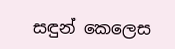සඳුන් කෙලෙස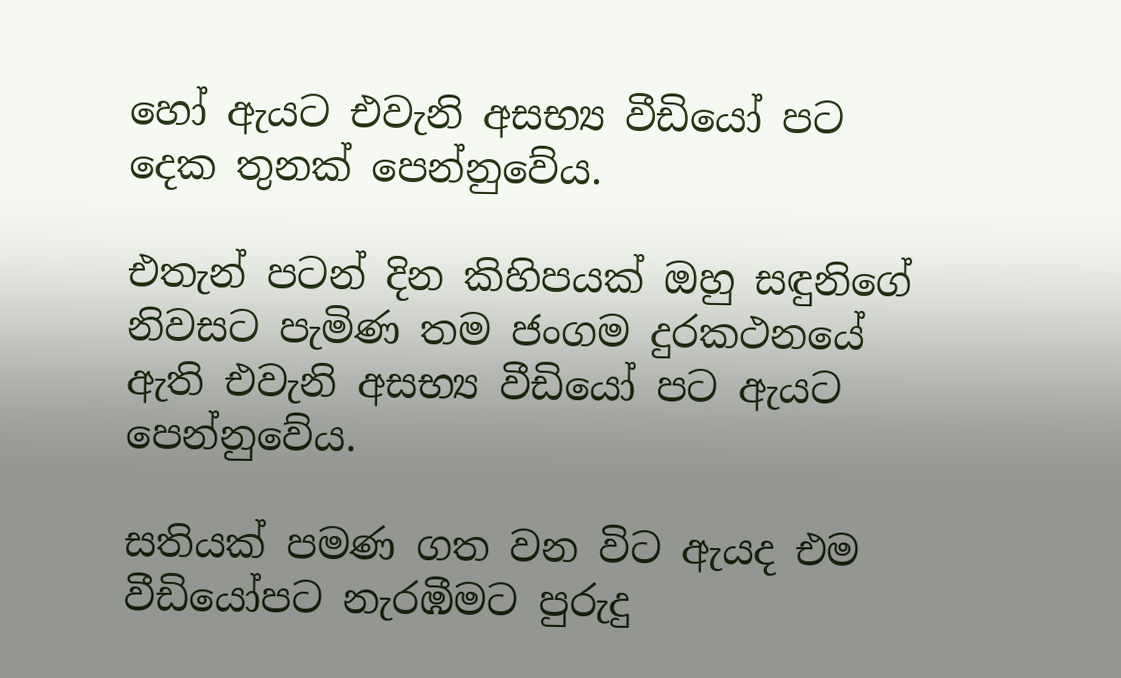හෝ ඇයට එවැනි අසභ්‍ය වීඩියෝ පට දෙක තුනක් පෙන්නුවේය.

එතැන් පටන් දින කිහිපයක් ඔහු සඳුනිගේ නිවසට පැමිණ තම ජංගම දුරකථනයේ ඇති එවැනි අසභ්‍ය වීඩියෝ පට ඇයට පෙන්නුවේය.

සතියක් පමණ ගත වන විට ඇයද එම වීඩියෝපට නැරඹීමට පුරුදු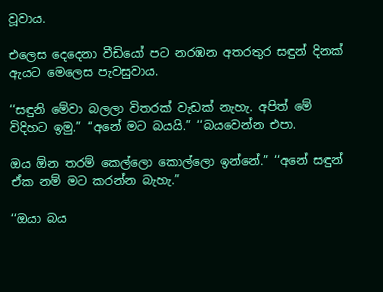වූවාය.

එලෙස දෙදෙනා වීඩියෝ පට නරඹන අතරතුර සඳුන් දිනක් ඇයට මෙලෙස පැවසුවාය.

‘‘සඳුනි මේවා බලලා විතරක් වැඩක් නැහැ. අපිත් මේ විදිහට ඉමු.” ‘‘අනේ මට බයයි.” ‘‘බයවෙන්න එපා.

ඔය ඕන තරම් කෙල්ලො කොල්ලො ඉන්නේ.” ‘‘අනේ සඳුන් ඒක නම් මට කරන්න බැහැ.”

‘‘ඔයා බය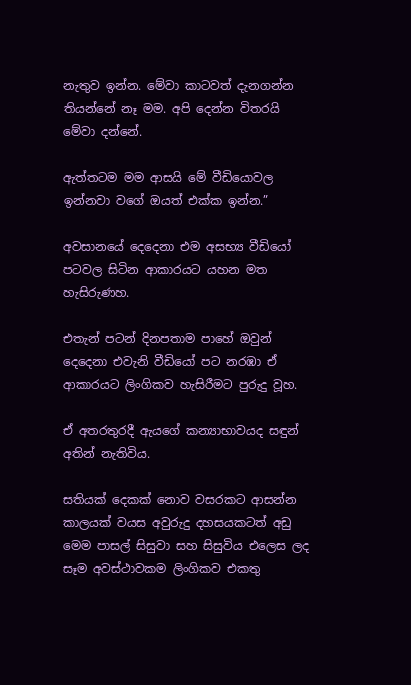නැතුව ඉන්න. මේවා කාටවත් දැනගන්න තියන්නේ නෑ මම. අපි දෙන්න විතරයි මේවා දන්නේ.

ඇත්තටම මම ආසයි මේ වීඩියොවල ඉන්නවා වගේ ඔයත් එක්ක ඉන්න.”

අවසානයේ දෙදෙනා එම අසභ්‍ය වීඩියෝ පටවල සිටින ආකාරයට යහන මත හැසිරුණහ.

එතැන් පටන් දිනපතාම පාහේ ඔවුන් දෙදෙනා එවැනි වීඩියෝ පට නරඹා ඒ ආකාරයට ලිංගිකව හැසිරීමට පුරුදු වූහ.

ඒ අතරතුරදී ඇයගේ කන්‍යාභාවයද සඳුන් අතින් නැතිවිය.

සතියක් දෙකක් නොව වසරකට ආසන්න කාලයක් වයස අවුරුදු දහසයකටත් අඩු මෙම පාසල් සිසුවා සහ සිසුවිය එලෙස ලද සෑම අවස්ථාවකම ලිංගිකව එකතු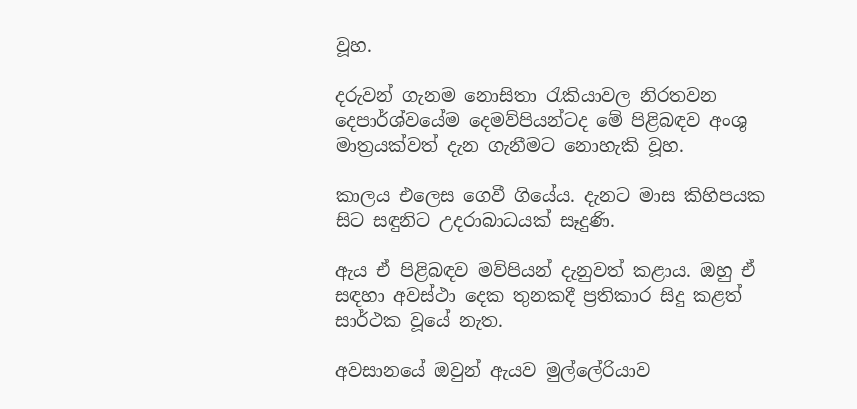වූහ.

දරුවන් ගැනම නොසිතා රැකියාවල නිරතවන දෙපාර්ශ්වයේම දෙමව්පියන්ටද මේ පිළිබඳව අංශු මාත්‍රයක්වත් දැන ගැනීමට නොහැකි වූහ.

කාලය එලෙස ගෙවී ගියේය. දැනට මාස කිහිපයක සිට සඳුනිට උදරාබාධයක් සෑදුණි.

ඇය ඒ පිළිබඳව මව්පියන් දැනුවත් කළාය. ඔහු ඒ සඳහා අවස්ථා දෙක තුනකදී ප්‍රතිකාර සිදු කළත් සාර්ථක වූයේ නැත.

අවසානයේ ඔවුන් ඇයව මුල්ලේරියාව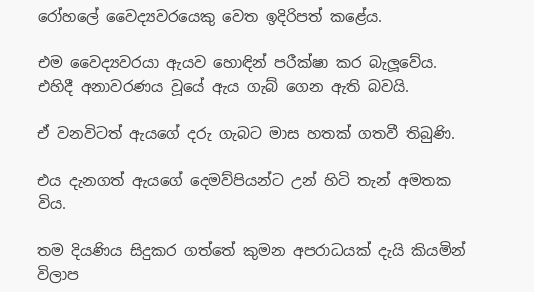රෝහලේ වෛද්‍යවරයෙකු වෙත ඉදිරිපත් කළේය.

එම වෛද්‍යවරයා ඇයව හොඳින් පරීක්ෂා කර බැලූවේය. එහිදී අනාවරණය වූයේ ඇය ගැබ් ගෙන ඇති බවයි.

ඒ වනවිටත් ඇයගේ දරු ගැබට මාස හතක් ගතවී තිබුණි.

එය දැනගත් ඇයගේ දෙමව්පියන්ට උන් හිටි තැන් අමතක විය.

තම දියණිය සිදුකර ගත්තේ කුමන අපරාධයක් දැයි කියමින් විලාප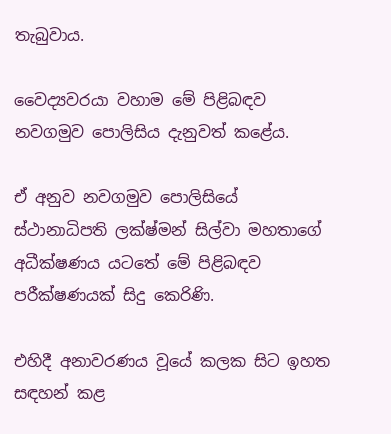තැබුවාය.

වෛද්‍යවරයා වහාම මේ පිළිබඳව නවගමුව පොලිසිය දැනුවත් කළේය.

ඒ අනුව නවගමුව පොලිසියේ ස්ථානාධිපති ලක්ෂ්මන් සිල්වා මහතාගේ අධීක්ෂණය යටතේ මේ පිළිබඳව පරීක්ෂණයක් සිදු කෙරිණි.

එහිදී අනාවරණය වූයේ කලක සිට ඉහත සඳහන් කළ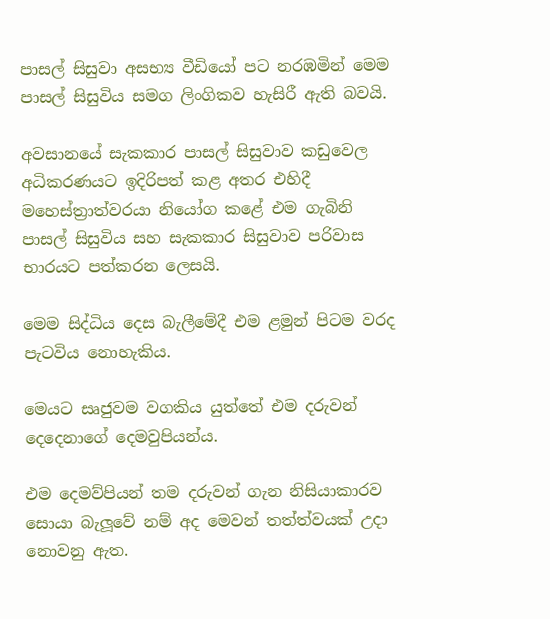පාසල් සිසුවා අසභ්‍ය වීඩියෝ පට නරඹමින් මෙම පාසල් සිසුවිය සමග ලිංගිකව හැසිරී ඇති බවයි.

අවසානයේ සැකකාර පාසල් සිසුවාව කඩුවෙල අධිකරණයට ඉදිරිපත් කළ අතර එහිදී මහෙස්ත්‍රාත්වරයා නියෝග කළේ එම ගැබිනි පාසල් සිසුවිය සහ සැකකාර සිසුවාව පරිවාස භාරයට පත්කරන ලෙසයි.

මෙම සිද්ධිය දෙස බැලීමේදී එම ළමුන් පිටම වරද පැටවිය නොහැකිය.

මෙයට සෘජුවම වගකිය යුත්තේ එම දරුවන් දෙදෙනාගේ දෙමවුපියන්ය.

එම දෙමව්පියන් තම දරුවන් ගැන නිසියාකාරව සොයා බැලූවේ නම් අද මෙවන් තත්ත්වයක් උදා නොවනු ඇත.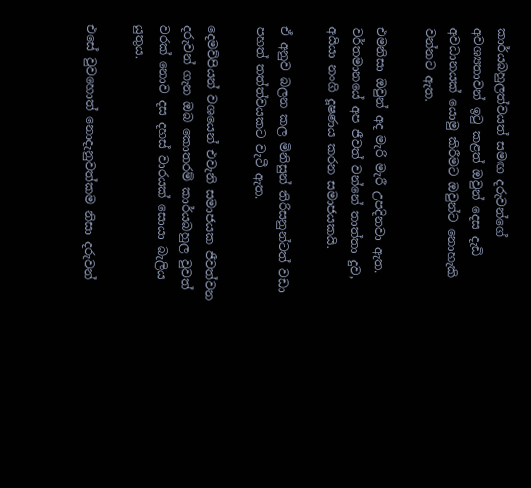කාර්යබහුලත්වයත් සමඟ දරුවන්ගේ අවශ්‍යතාවන් ඉටු කළත් ඔවුන් දෙස දැඩි අවධානයක් යොමු කිරීමට ඔවුන්ට නොහැකි වන්නට ඇත.

එමනිසා ඔවුන් අද මැරි මැරී උපදිනවා ඇත. වර්තමානයේ අප ජීවත් වන්නේ තාත්තා දුව, අයියා නංගි දූෂණය කරන සමාජයකයි.

ඒ අනුව බලන කල මිනිසුන් තිරිසනුන්ටත් වඩා පහත් තත්ත්වයකට වැටී ඇත.

දෙමව්පියන් වශයෙන් එවැනි සමාජයක ජීවත්වන දරුවන් ගැන ඔබ කොතරම් කාර්යබහුල වුවත් වරක් නොව දස දහස් වාරයක් සොයා බැලිය යුතුය.

එසේ වුවහොත් නොදැනුවත්කම නිසා දරුවන්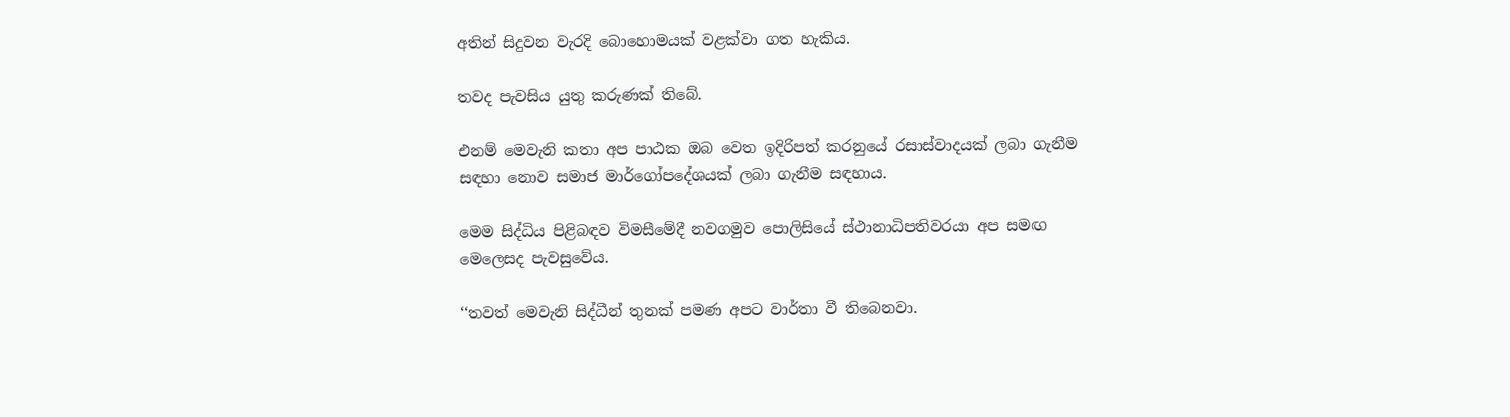අතින් සිදුවන වැරදි බොහොමයක් වළක්වා ගත හැකිය.

තවද පැවසිය යුතු කරුණක් තිබේ.

එනම් මෙවැනි කතා අප පාඨක ඔබ වෙත ඉදිරිපත් කරනුයේ රසාස්වාදයක් ලබා ගැනීම සඳහා නොව සමාජ මාර්ගෝපදේශයක් ලබා ගැනීම සඳහාය.

මෙම සිද්ධිය පිළිබඳව විමසීමේදී නවගමුව පොලිසියේ ස්ථානාධිපතිවරයා අප සමඟ මෙලෙසද පැවසුවේය.

‘‘තවත් මෙවැනි සිද්ධීන් තුනක් පමණ අපට වාර්තා වී තිබෙනවා.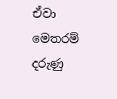ඒවා මෙතරම් දරුණු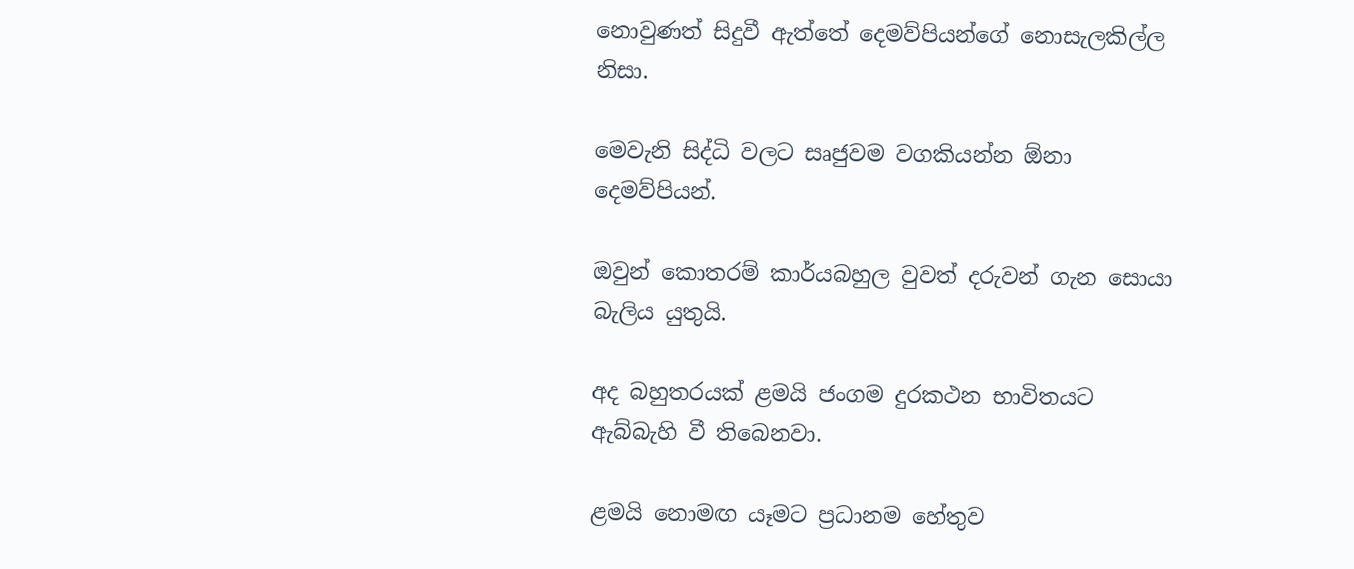නොවුණත් සිදුවී ඇත්තේ දෙමව්පියන්ගේ නොසැලකිල්ල නිසා.

මෙවැනි සිද්ධි වලට සෘජුවම වගකියන්න ඕනා දෙමව්පියන්.

ඔවුන් කොතරම් කාර්යබහුල වුවත් දරුවන් ගැන සොයා බැලිය යුතුයි.

අද බහුතරයක් ළමයි ජංගම දුරකථන භාවිතයට ඇබ්බැහි වී තිබෙනවා.

ළමයි නොමඟ යෑමට ප්‍රධානම හේතුව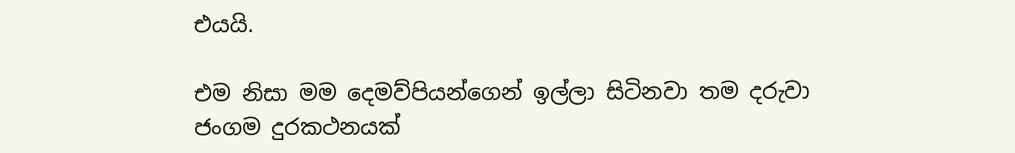එයයි.

එම නිසා මම දෙමව්පියන්ගෙන් ඉල්ලා සිටිනවා තම දරුවා ජංගම දුරකථනයක්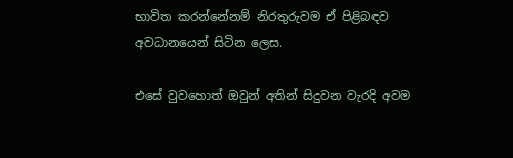භාවිත කරන්නේනම් නිරතුරුවම ඒ පිළිබඳව අවධානයෙන් සිටින ලෙස.

එසේ වුවහොත් ඔවුන් අතින් සිදුවන වැරදි අවම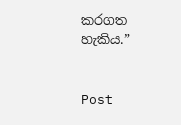කරගත හැකිය.”


Post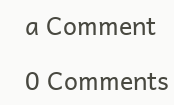a Comment

0 Comments